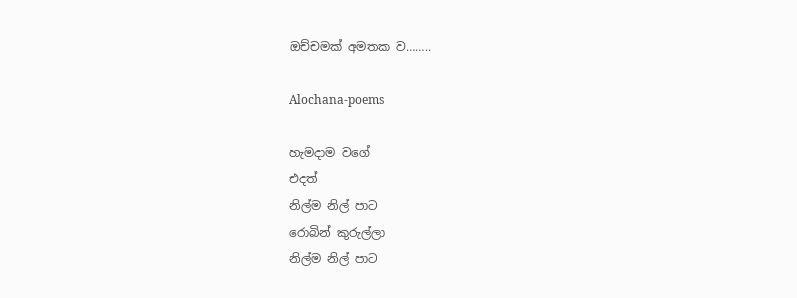ඔච්චමක් අමතක ව……..

Alochana-poems

හැමදාම වගේ
එදත්
නිල්ම නිල් පාට
රොබින් කුරුල්ලා
නිල්ම නිල් පාට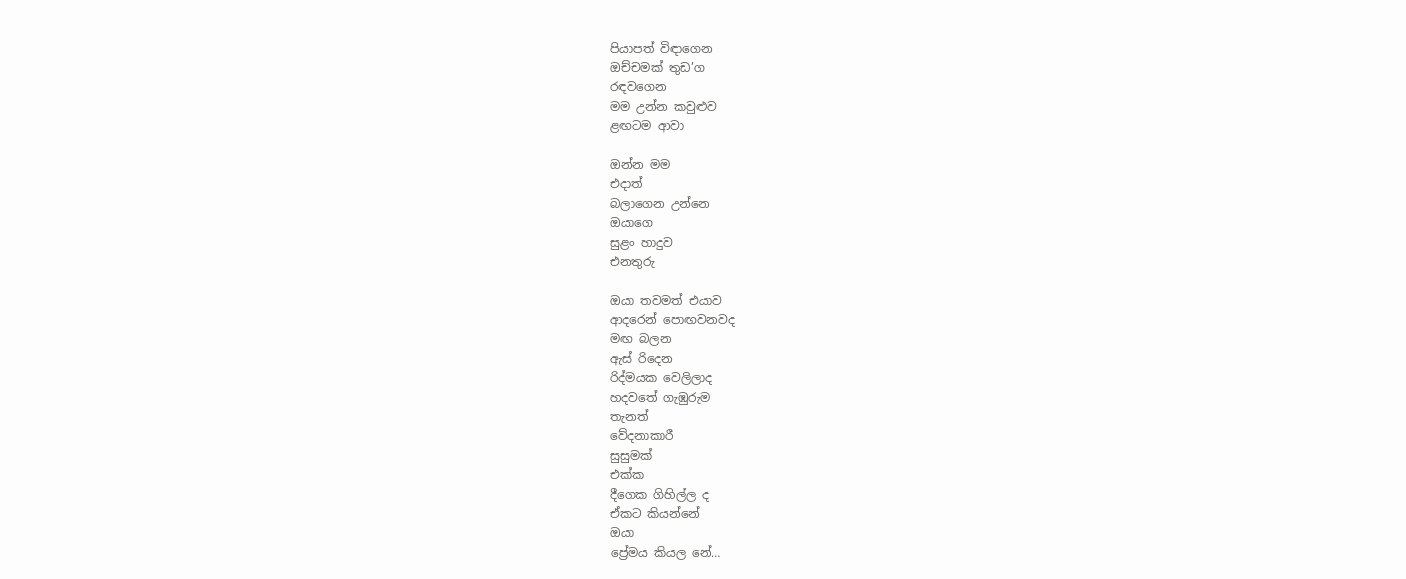පියාපත් විඳාගෙන
ඔච්චමක් තුඩ’ග
රඳවගෙන
මම උන්න කවුළුව
ළඟටම ආවා

ඔන්න මම
එදාත්
බලාගෙන උන්නෙ
ඔයාගෙ
සුළං හාදුව
එනතුරු

ඔයා තවමත් එයාව
ආදරෙන් පොඟවනවද
මඟ බලන
ඇස් රිදෙන
රිද්මයක වෙලිලාද
හදවතේ ගැඹුරුම
තැනත්
වේදනාකාරී
සුසුමක්
එක්ක
දීගෙක ගිහිල්ල ද
ඒකට කියන්නේ
ඔයා
ප්‍රේමය කියල නේ…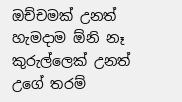ඔච්චමක් උනත්
හැමදාම ඕනි නෑ
කුරුල්ලෙක් උනත්
උගේ තරම්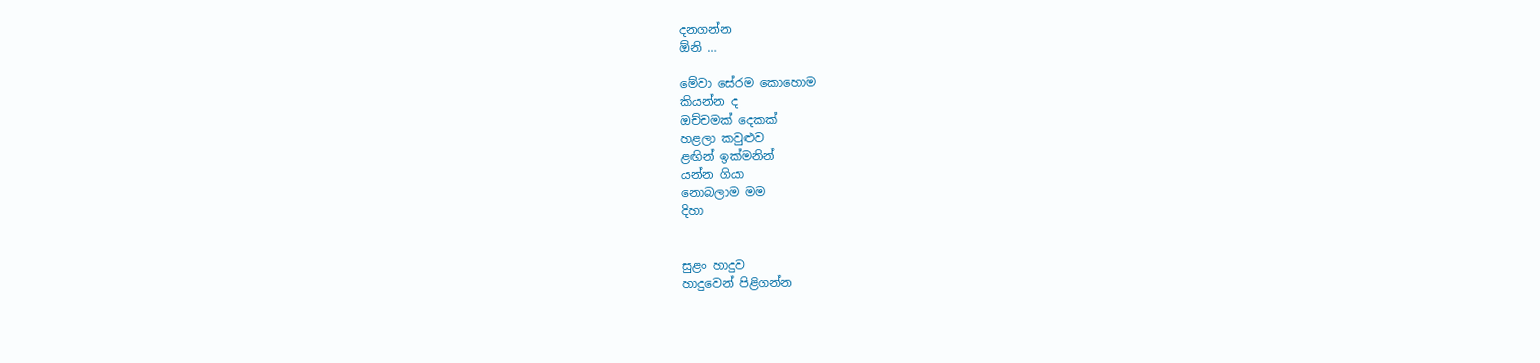දනගන්න
ඕනි …

මේවා සේරම කොහොම
කියන්න ද
ඔච්චමක් දෙකක්
හළලා කවුළුව
ළඟින් ඉක්මනින්
යන්න ගියා
නොබලාම මම
දිහා


සුළං හාදුව
හාදුවෙන් පිළිගන්න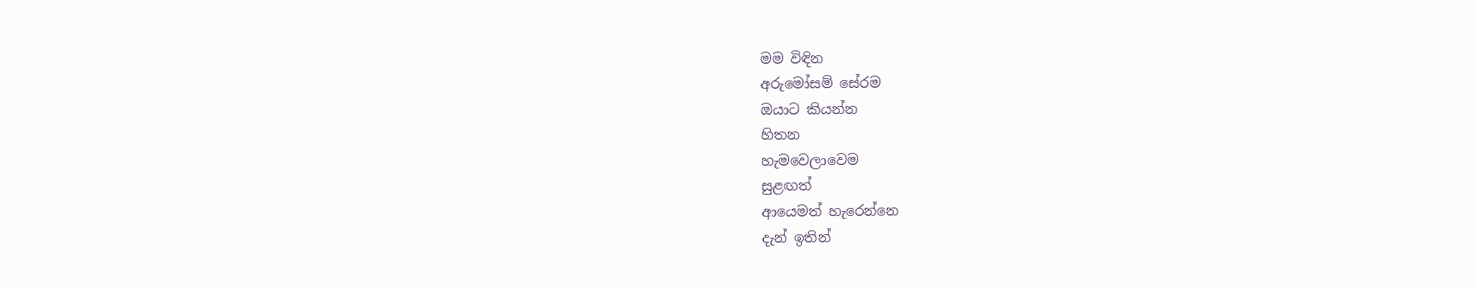මම විඳින
අරුමෝසම් සේරම
ඔයාට කියන්න
හිතන
හැමවෙලාවෙම
සුළඟත්
ආයෙමත් හැරෙන්නෙ
දැන් ඉතින්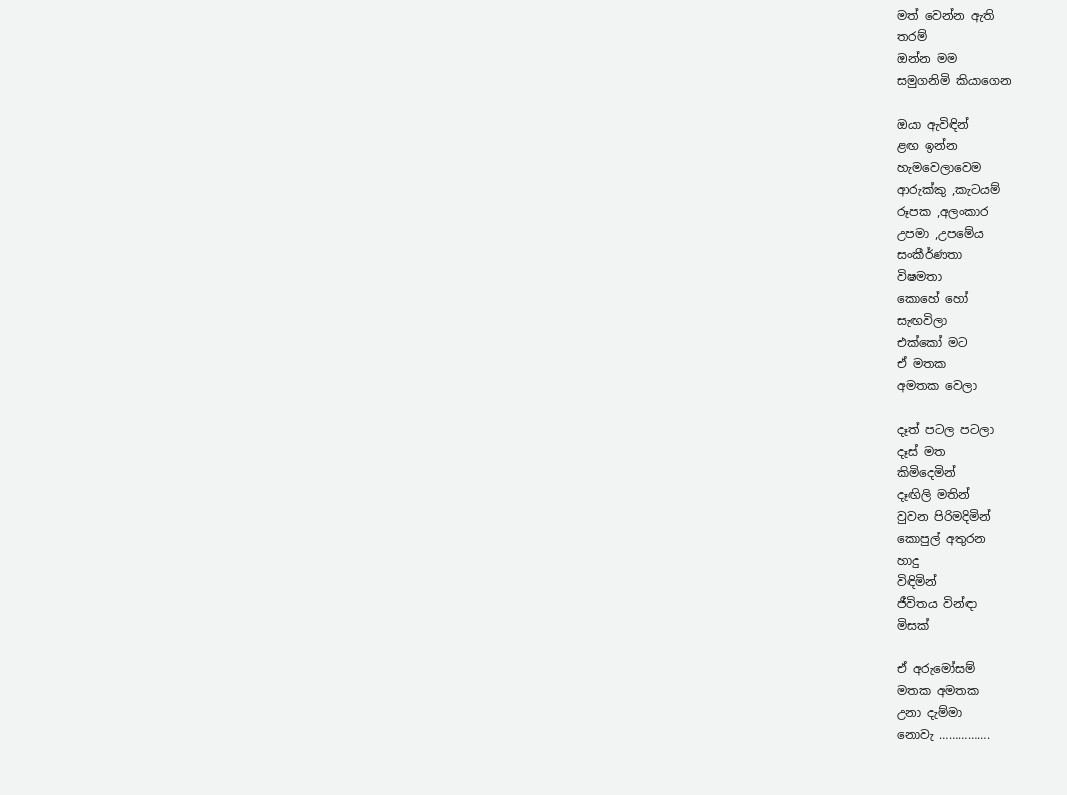මත් වෙන්න ඇති
තරම්
ඔන්න මම
සමුගනිමි කියාගෙන

ඔයා ඇවිඳින්
ළඟ ඉන්න
හැමවෙලාවෙම
ආරුක්කු ,කැටයම්
රූපක ,අලංකාර
උපමා ,උපමේය
සංකීර්ණතා
විෂමතා
කොහේ හෝ
සැඟවිලා
එක්කෝ මට
ඒ මතක
අමතක වෙලා

දෑත් පටල පටලා
දෑස් මත
කිමිදෙමින්
දෑඟිලි මතින්
වුවන පිරිමදිමින්
කොපුල් අතුරන
හාදු
විඳිමින්
ජීවිතය වින්ඳා
මිසක්

ඒ අරුමෝසම්
මතක අමතක
උනා දැම්මා
නොවැ …………….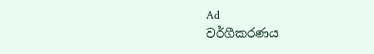Ad
වර්ගීකරණය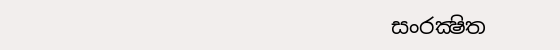සංරක්‍ෂිත